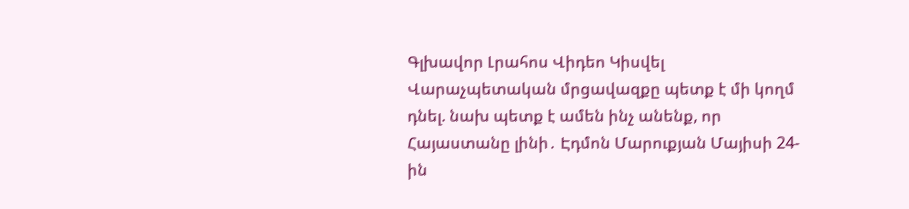Գլխավոր Լրահոս Վիդեո Կիսվել
Վարաչպետական մրցավազքը պետք է մի կողմ դնել. նախ պետք է ամեն ինչ անենք, որ Հայաստանը լինի․ Էդմոն Մարուքյան Մայիսի 24-ին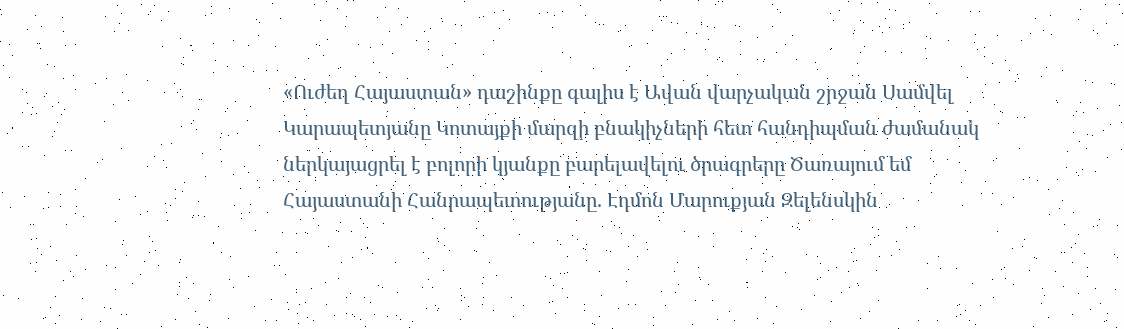«Ուժեղ Հայաստան» դաշինքը գալիս է Ավան վարչական շրջան Սամվել Կարապետյանը Կոտայքի մարզի բնակիչների հետ հանդիպման ժամանակ ներկայացրել է բոլորի կյանքը բարելավելու ծրագրերը Ծառայում եմ Հայաստանի Հանրապետությանը. Էդմոն Մարուքյան Զելենսկին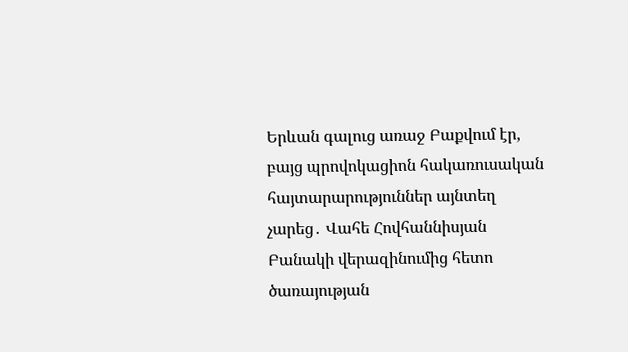Երևան գալուց առաջ Բաքվում էր, բայց պրովոկացիոն հակառուսական հայտարարություններ այնտեղ չարեց․ Վահե Հովհաննիսյան Բանակի վերազինումից հետո ծառայության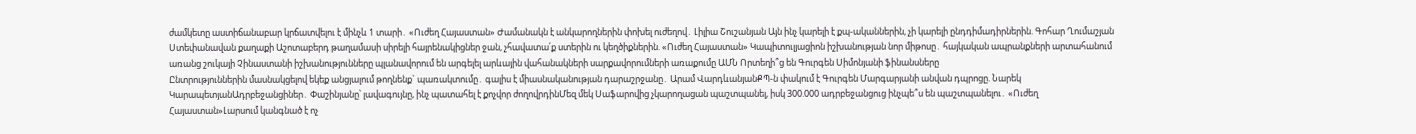ժամկետը աստիճանաբար կրճատվելու է մինչև 1 տարի․ «Ուժեղ Հայաստան» Ժամանակն է անկարողներին փոխել ուժեղով․ Լիլիա Շուշանյան Այն ինչ կարելի է քպ-ականներին, չի կարելի ընդդիմադիրներին. Գոհար Ղումաշյան Ստեփանավան քաղաքի Աշոտաբերդ թաղամասի սիրելի հայրենակիցներ ջան, չհավատա՛ք ստերին ու կեղծիքներին. «Ուժեղ Հայաստան» Կապիտուլյացիոն իշխանության նոր միթոսը․ հայկական ապրանքների արտահանում առանց շուկայի Չինաստանի իշխանությունները պլանավորում են արգելել արևային վահանակների սարքավորումների առաքումը ԱՄՆ Որտեղի՞ց են Գուրգեն Սիմոնյանի ֆինանսները
Ընտրություններին մասնակցելով եկեք անցյալում թողնենք` պառակտումը․ գալիս է միասնականության դարաշրջանը․ Արամ ՎարդևանյանՔՊ-ն փակում է Գուրգեն Մարգարյանի անվան դպրոցը. Նարեկ ԿարապետյանԱդրբեջանցիներ․ Փաշինյանը՝ լավագույնը, ինչ պատահել է քոչվոր ժողովրդինՄեզ մեկ Սաֆարովից չկարողացան պաշտպանել, իսկ 300.000 ադրբեջանցուց ինչպե՞ս են պաշտպանելու․ «Ուժեղ Հայաստան»Լարսում կանգնած է ոչ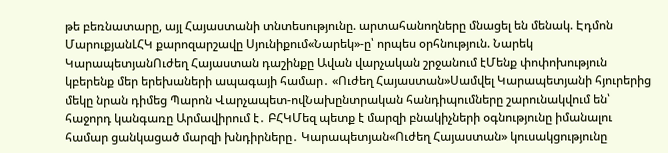թե բեռնատարը, այլ Հայաստանի տնտեսությունը. արտահանողները մնացել են մենակ. Էդմոն ՄարուքյանԼՀԿ քարոզարշավը Սյունիքում«Նարեկ»-ը՝ որպես օրհնություն. Նարեկ ԿարապետյանՈւժեղ Հայաստան դաշինքը Ավան վարչական շրջանում էՄենք փոփոխություն կբերենք մեր երեխաների ապագայի համար․ «Ուժեղ Հայաստան»Սամվել Կարապետյանի հյուրերից մեկը նրան դիմեց Պարոն Վարչապետ-ովՆախընտրական հանդիպումները շարունակվում են՝ հաջորդ կանգառը Արմավիրում է․ ԲՀԿՄեզ պետք է մարզի բնակիչների օգնությունը իմանալու համար ցանկացած մարզի խնդիրները․ Կարապետյան«Ուժեղ Հայաստան» կուսակցությունը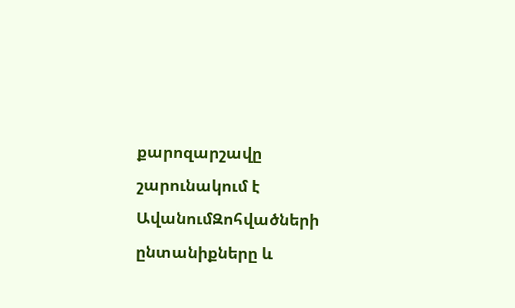քարոզարշավը շարունակում է ԱվանումԶոհվածների ընտանիքները և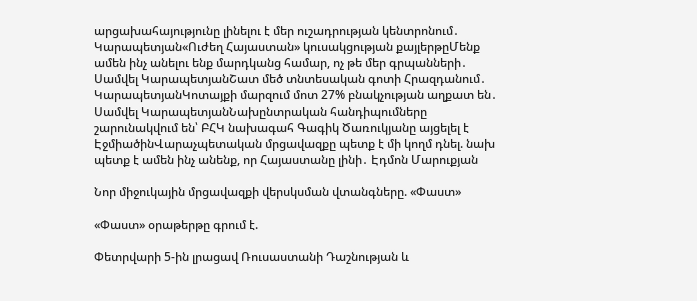արցախահայությունը լինելու է մեր ուշադրության կենտրոնում․ Կարապետյան«Ուժեղ Հայաստան» կուսակցության քայլերթըՄենք ամեն ինչ անելու ենք մարդկանց համար, ոչ թե մեր գրպանների․ Սամվել ԿարապետյանՇատ մեծ տնտեսական գոտի Հրազդանում․ ԿարապետյանԿոտայքի մարզում մոտ 27% բնակչության աղքատ են․ Սամվել ԿարապետյանՆախընտրական հանդիպումները շարունակվում են՝ ԲՀԿ նախագահ Գագիկ Ծառուկյանը այցելել է ԷջմիածինՎարաչպետական մրցավազքը պետք է մի կողմ դնել. նախ պետք է ամեն ինչ անենք, որ Հայաստանը լինի․ Էդմոն Մարուքյան

Նոր միջուկային մրցավազքի վերսկսման վտանգները. «Փաստ»

«Փաստ» օրաթերթը գրում է.

Փետրվարի 5-ին լրացավ Ռուսաստանի Դաշնության և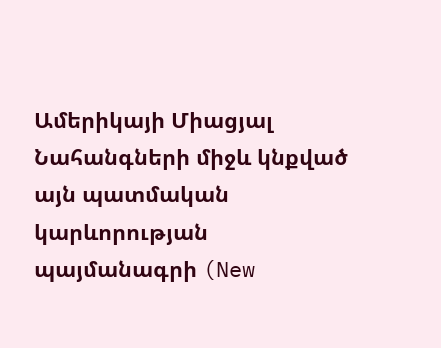Ամերիկայի Միացյալ Նահանգների միջև կնքված այն պատմական կարևորության պայմանագրի (New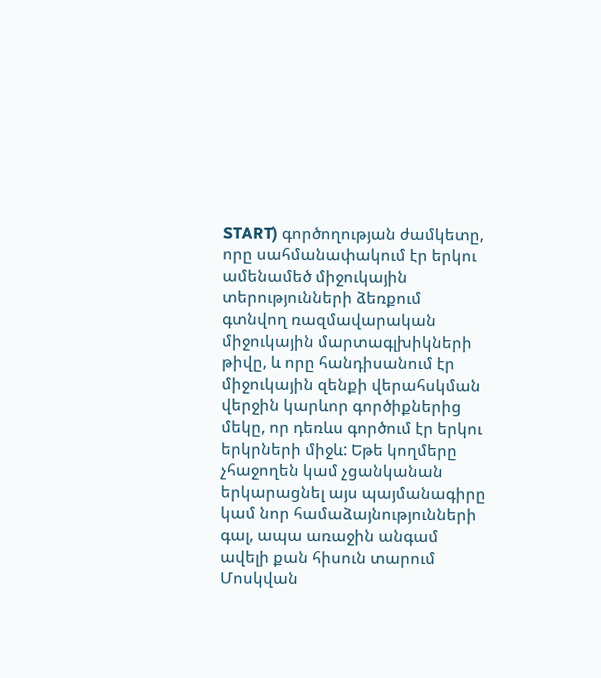START) գործողության ժամկետը, որը սահմանափակում էր երկու ամենամեծ միջուկային տերությունների ձեռքում գտնվող ռազմավարական միջուկային մարտագլխիկների թիվը, և որը հանդիսանում էր միջուկային զենքի վերահսկման վերջին կարևոր գործիքներից մեկը, որ դեռևս գործում էր երկու երկրների միջև: Եթե կողմերը չհաջողեն կամ չցանկանան երկարացնել այս պայմանագիրը կամ նոր համաձայնությունների գալ, ապա առաջին անգամ ավելի քան հիսուն տարում Մոսկվան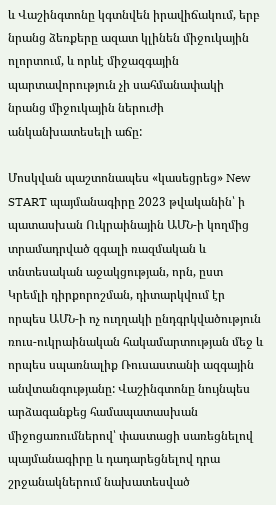և Վաշինգտոնը կգտնվեն իրավիճակում, երբ նրանց ձեռքերը ազատ կլինեն միջուկային ոլորտում, և որևէ միջազգային պարտավորություն չի սահմանափակի նրանց միջուկային ներուժի անկանխատեսելի աճը:

Մոսկվան պաշտոնապես «կասեցրեց» New START պայմանագիրը 2023 թվականին՝ ի պատասխան Ուկրաինային ԱՄՆ-ի կողմից տրամադրված զգալի ռազմական և տնտեսական աջակցության, որն, ըստ Կրեմլի դիրքորոշման, դիտարկվում էր որպես ԱՄՆ-ի ոչ ուղղակի ընդգրկվածություն ռուս-ուկրաինական հակամարտության մեջ և որպես սպառնալիք Ռուսաստանի ազգային անվտանգությանը: Վաշինգտոնը նույնպես արձագանքեց համապատասխան միջոցառումներով՝ փաստացի սառեցնելով պայմանագիրը և դադարեցնելով դրա շրջանակներում նախատեսված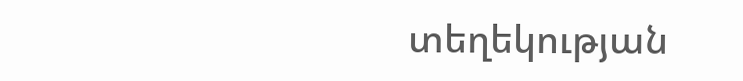տեղեկության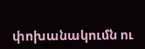փոխանակումն ու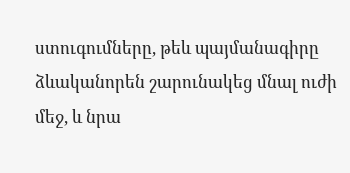ստուգումները, թեև պայմանագիրը ձևականորեն շարունակեց մնալ ուժի մեջ, և նրա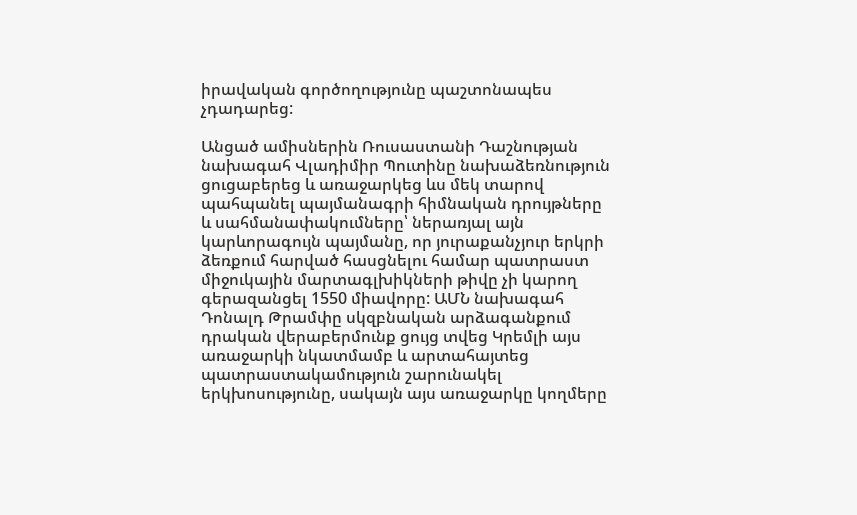իրավական գործողությունը պաշտոնապես չդադարեց:

Անցած ամիսներին Ռուսաստանի Դաշնության նախագահ Վլադիմիր Պուտինը նախաձեռնություն ցուցաբերեց և առաջարկեց ևս մեկ տարով պահպանել պայմանագրի հիմնական դրույթները և սահմանափակումները՝ ներառյալ այն կարևորագույն պայմանը, որ յուրաքանչյուր երկրի ձեռքում հարված հասցնելու համար պատրաստ միջուկային մարտագլխիկների թիվը չի կարող գերազանցել 1550 միավորը: ԱՄՆ նախագահ Դոնալդ Թրամփը սկզբնական արձագանքում դրական վերաբերմունք ցույց տվեց Կրեմլի այս առաջարկի նկատմամբ և արտահայտեց պատրաստակամություն շարունակել երկխոսությունը, սակայն այս առաջարկը կողմերը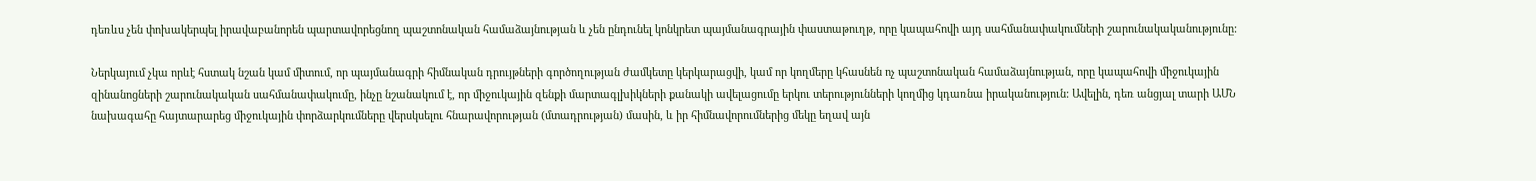դեռևս չեն փոխակերպել իրավաբանորեն պարտավորեցնող պաշտոնական համաձայնության և չեն ընդունել կոնկրետ պայմանագրային փաստաթուղթ, որը կապահովի այդ սահմանափակումների շարունակականությունը:

Ներկայում չկա որևէ հստակ նշան կամ միտում, որ պայմանագրի հիմնական դրույթների գործողության ժամկետը կերկարացվի, կամ որ կողմերը կհասնեն ոչ պաշտոնական համաձայնության, որը կապահովի միջուկային զինանոցների շարունակական սահմանափակումը, ինչը նշանակում է, որ միջուկային զենքի մարտագլխիկների քանակի ավելացումը երկու տերությունների կողմից կդառնա իրականություն: Ավելին, դեռ անցյալ տարի ԱՄՆ նախագահը հայտարարեց միջուկային փորձարկումները վերսկսելու հնարավորության (մտադրության) մասին, և իր հիմնավորումներից մեկը եղավ այն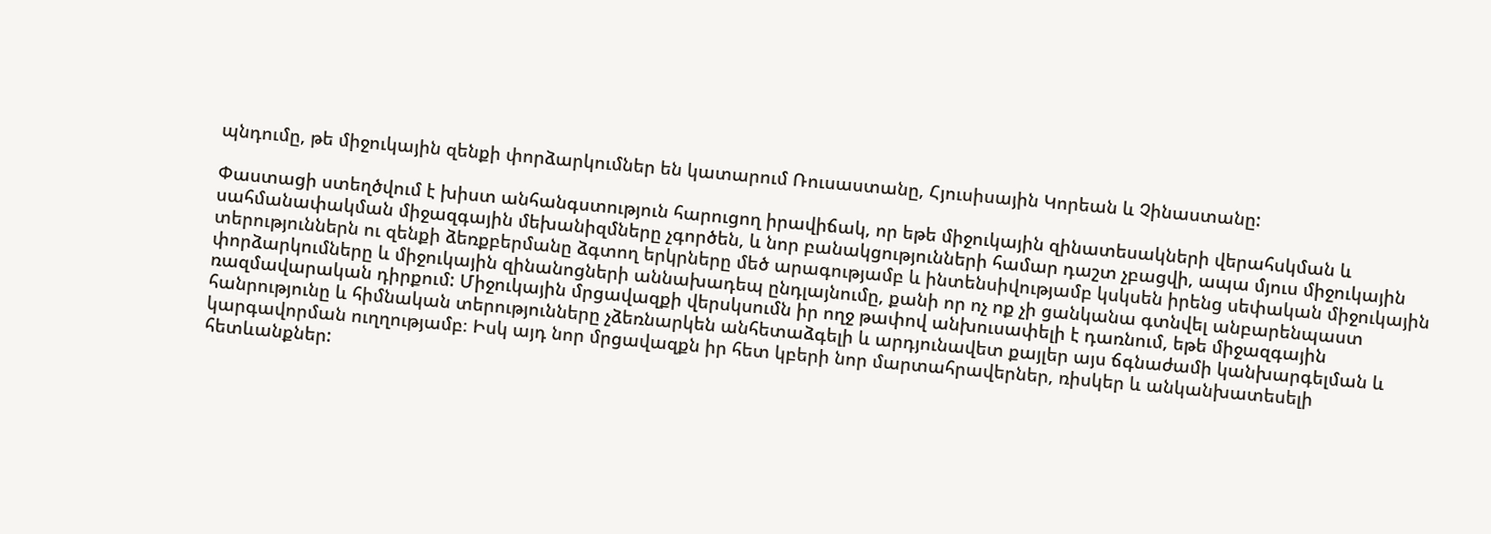պնդումը, թե միջուկային զենքի փորձարկումներ են կատարում Ռուսաստանը, Հյուսիսային Կորեան և Չինաստանը:

Փաստացի ստեղծվում է խիստ անհանգստություն հարուցող իրավիճակ, որ եթե միջուկային զինատեսակների վերահսկման և սահմանափակման միջազգային մեխանիզմները չգործեն, և նոր բանակցությունների համար դաշտ չբացվի, ապա մյուս միջուկային տերություններն ու զենքի ձեռքբերմանը ձգտող երկրները մեծ արագությամբ և ինտենսիվությամբ կսկսեն իրենց սեփական միջուկային փորձարկումները և միջուկային զինանոցների աննախադեպ ընդլայնումը, քանի որ ոչ ոք չի ցանկանա գտնվել անբարենպաստ ռազմավարական դիրքում: Միջուկային մրցավազքի վերսկսումն իր ողջ թափով անխուսափելի է դառնում, եթե միջազգային հանրությունը և հիմնական տերությունները չձեռնարկեն անհետաձգելի և արդյունավետ քայլեր այս ճգնաժամի կանխարգելման և կարգավորման ուղղությամբ։ Իսկ այդ նոր մրցավազքն իր հետ կբերի նոր մարտահրավերներ, ռիսկեր և անկանխատեսելի հետևանքներ: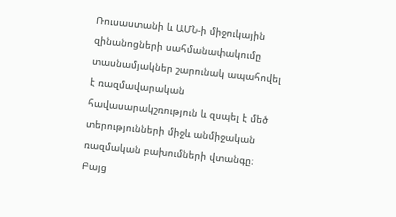Ռուսաստանի և ԱՄՆ-ի միջուկային զինանոցների սահմանափակումը տասնամյակներ շարունակ ապահովել է ռազմավարական հավասարակշռություն և զսպել է մեծ տերությունների միջև անմիջական ռազմական բախումների վտանգը։ Բայց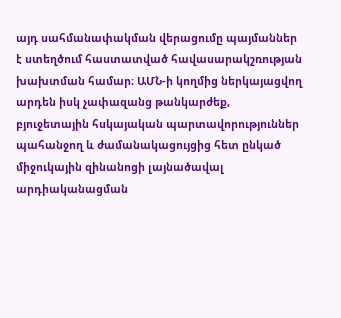այդ սահմանափակման վերացումը պայմաններ է ստեղծում հաստատված հավասարակշռության խախտման համար։ ԱՄՆ-ի կողմից ներկայացվող արդեն իսկ չափազանց թանկարժեք, բյուջետային հսկայական պարտավորություններ պահանջող և ժամանակացույցից հետ ընկած միջուկային զինանոցի լայնածավալ արդիականացման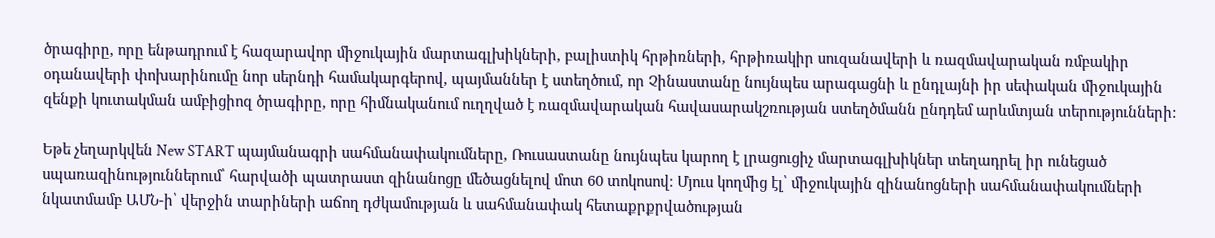ծրագիրը, որը ենթադրում է հազարավոր միջուկային մարտագլխիկների, բալիստիկ հրթիռների, հրթիռակիր սուզանավերի և ռազմավարական ռմբակիր օդանավերի փոխարինումը նոր սերնդի համակարգերով, պայմաններ է ստեղծում, որ Չինաստանը նույնպես արագացնի և ընդլայնի իր սեփական միջուկային զենքի կուտակման ամբիցիոզ ծրագիրը, որը հիմնականում ուղղված է ռազմավարական հավասարակշռության ստեղծմանն ընդդեմ արևմտյան տերությունների:

Եթե չեղարկվեն New START պայմանագրի սահմանափակումները, Ռուսաստանը նույնպես կարող է լրացուցիչ մարտագլխիկներ տեղադրել իր ունեցած սպառազինություններում՝ հարվածի պատրաստ զինանոցը մեծացնելով մոտ 60 տոկոսով։ Մյուս կողմից էլ՝ միջուկային զինանոցների սահմանափակումների նկատմամբ ԱՄՆ-ի՝ վերջին տարիների աճող դժկամության և սահմանափակ հետաքրքրվածության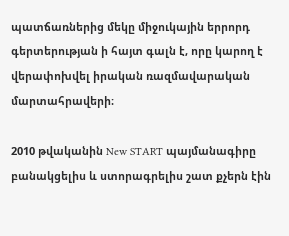պատճառներից մեկը միջուկային երրորդ գերտերության ի հայտ գալն է, որը կարող է վերափոխվել իրական ռազմավարական մարտահրավերի։

2010 թվականին New START պայմանագիրը բանակցելիս և ստորագրելիս շատ քչերն էին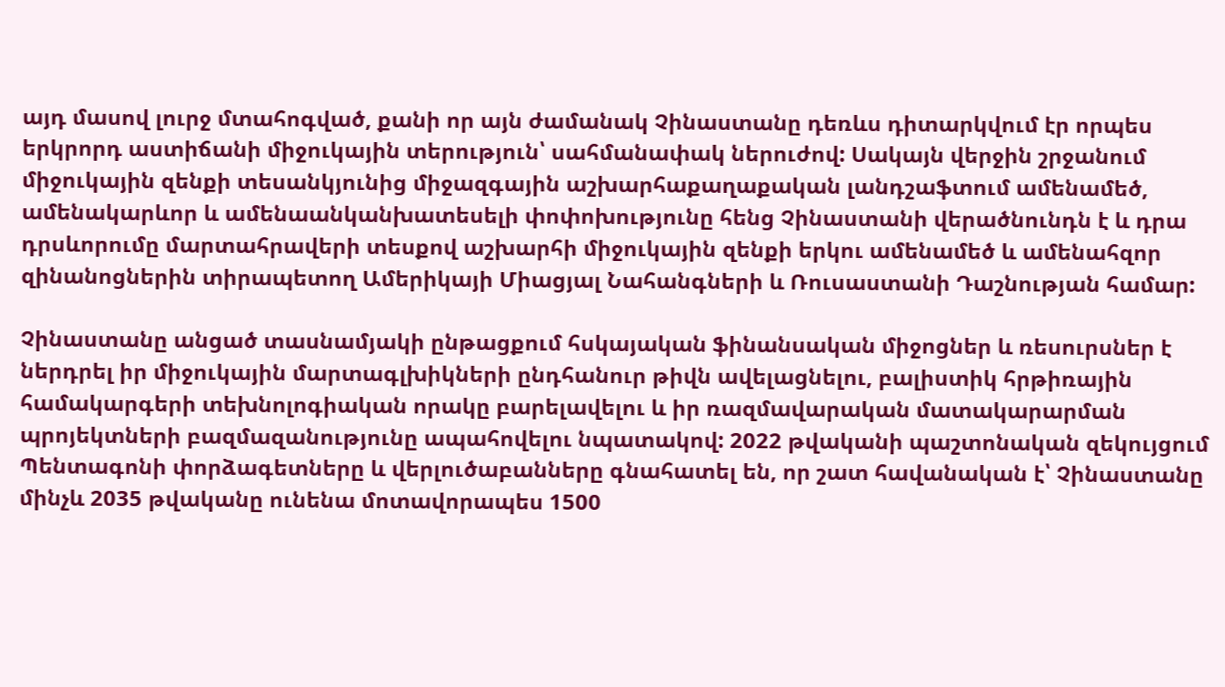այդ մասով լուրջ մտահոգված, քանի որ այն ժամանակ Չինաստանը դեռևս դիտարկվում էր որպես երկրորդ աստիճանի միջուկային տերություն՝ սահմանափակ ներուժով: Սակայն վերջին շրջանում միջուկային զենքի տեսանկյունից միջազգային աշխարհաքաղաքական լանդշաֆտում ամենամեծ, ամենակարևոր և ամենաանկանխատեսելի փոփոխությունը հենց Չինաստանի վերածնունդն է և դրա դրսևորումը մարտահրավերի տեսքով աշխարհի միջուկային զենքի երկու ամենամեծ և ամենահզոր զինանոցներին տիրապետող Ամերիկայի Միացյալ Նահանգների և Ռուսաստանի Դաշնության համար:

Չինաստանը անցած տասնամյակի ընթացքում հսկայական ֆինանսական միջոցներ և ռեսուրսներ է ներդրել իր միջուկային մարտագլխիկների ընդհանուր թիվն ավելացնելու, բալիստիկ հրթիռային համակարգերի տեխնոլոգիական որակը բարելավելու և իր ռազմավարական մատակարարման պրոյեկտների բազմազանությունը ապահովելու նպատակով: 2022 թվականի պաշտոնական զեկույցում Պենտագոնի փորձագետները և վերլուծաբանները գնահատել են, որ շատ հավանական է՝ Չինաստանը մինչև 2035 թվականը ունենա մոտավորապես 1500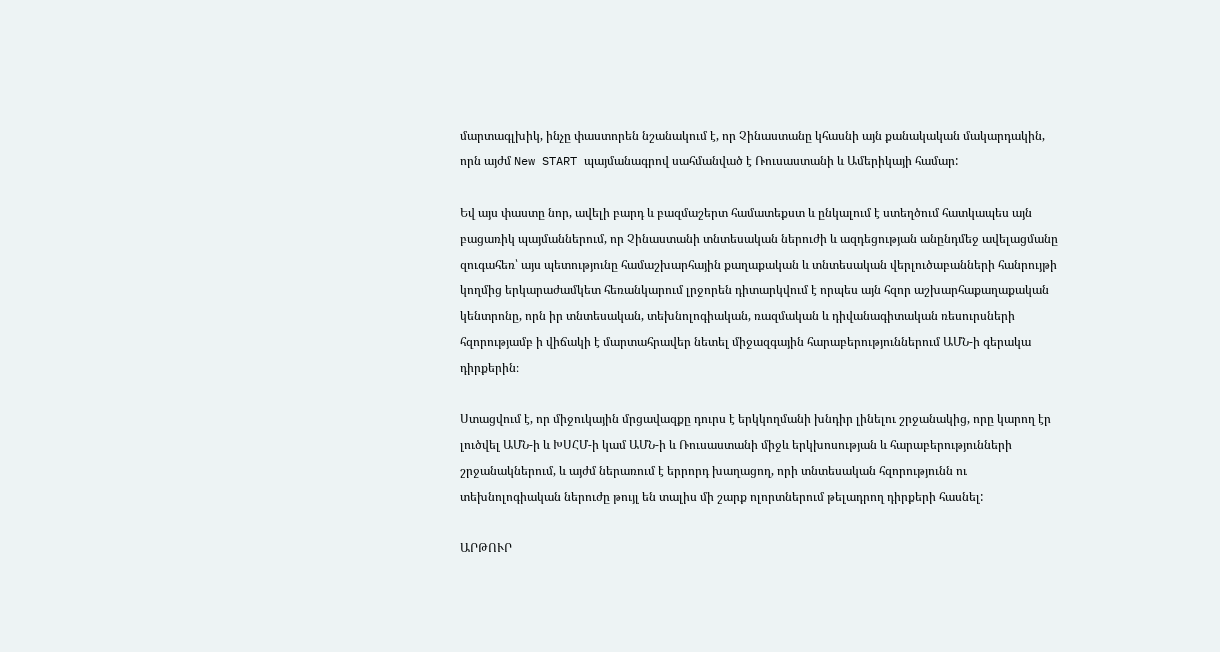մարտագլխիկ, ինչը փաստորեն նշանակում է, որ Չինաստանը կհասնի այն քանակական մակարդակին, որն այժմ New START պայմանագրով սահմանված է Ռուսաստանի և Ամերիկայի համար:

Եվ այս փաստը նոր, ավելի բարդ և բազմաշերտ համատեքստ և ընկալում է ստեղծում հատկապես այն բացառիկ պայմաններում, որ Չինաստանի տնտեսական ներուժի և ազդեցության անընդմեջ ավելացմանը զուգահեռ՝ այս պետությունը համաշխարհային քաղաքական և տնտեսական վերլուծաբանների հանրույթի կողմից երկարաժամկետ հեռանկարում լրջորեն դիտարկվում է որպես այն հզոր աշխարհաքաղաքական կենտրոնը, որն իր տնտեսական, տեխնոլոգիական, ռազմական և դիվանագիտական ռեսուրսների հզորությամբ ի վիճակի է մարտահրավեր նետել միջազգային հարաբերություններում ԱՄՆ-ի գերակա դիրքերին։

Ստացվում է, որ միջուկային մրցավազքը դուրս է երկկողմանի խնդիր լինելու շրջանակից, որը կարող էր լուծվել ԱՄՆ-ի և ԽՍՀՄ-ի կամ ԱՄՆ-ի և Ռուսաստանի միջև երկխոսության և հարաբերությունների շրջանակներում, և այժմ ներառում է երրորդ խաղացող, որի տնտեսական հզորությունն ու տեխնոլոգիական ներուժը թույլ են տալիս մի շարք ոլորտներում թելադրող դիրքերի հասնել:

ԱՐԹՈՒՐ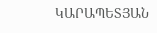ԿԱՐԱՊԵՏՅԱՆ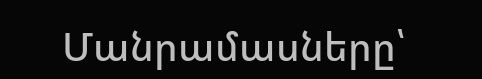Մանրամասները՝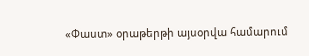«Փաստ» օրաթերթի այսօրվա համարում